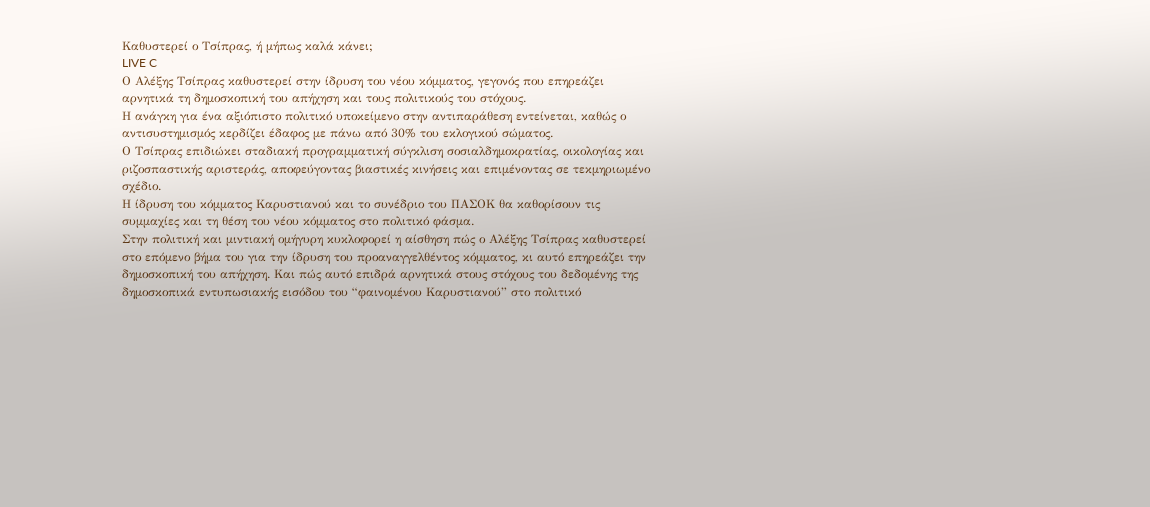Καθυστερεί ο Τσίπρας, ή μήπως καλά κάνει;
LIVE C
Ο Αλέξης Τσίπρας καθυστερεί στην ίδρυση του νέου κόμματος, γεγονός που επηρεάζει αρνητικά τη δημοσκοπική του απήχηση και τους πολιτικούς του στόχους.
Η ανάγκη για ένα αξιόπιστο πολιτικό υποκείμενο στην αντιπαράθεση εντείνεται, καθώς ο αντισυστημισμός κερδίζει έδαφος με πάνω από 30% του εκλογικού σώματος.
Ο Τσίπρας επιδιώκει σταδιακή προγραμματική σύγκλιση σοσιαλδημοκρατίας, οικολογίας και ριζοσπαστικής αριστεράς, αποφεύγοντας βιαστικές κινήσεις και επιμένοντας σε τεκμηριωμένο σχέδιο.
Η ίδρυση του κόμματος Καρυστιανού και το συνέδριο του ΠΑΣΟΚ θα καθορίσουν τις συμμαχίες και τη θέση του νέου κόμματος στο πολιτικό φάσμα.
Στην πολιτική και μιντιακή ομήγυρη κυκλοφορεί η αίσθηση πώς ο Αλέξης Τσίπρας καθυστερεί στο επόμενο βήμα του για την ίδρυση του προαναγγελθέντος κόμματος, κι αυτό επηρεάζει την δημοσκοπική του απήχηση. Και πώς αυτό επιδρά αρνητικά στους στόχους του δεδομένης της δημοσκοπικά εντυπωσιακής εισόδου του “φαινομένου Καρυστιανού” στο πολιτικό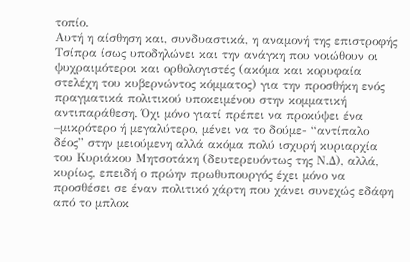τοπίο.
Αυτή η αίσθηση και, συνδυαστικά, η αναμονή της επιστροφής Τσίπρα ίσως υποδηλώνει και την ανάγκη που νοιώθουν οι ψυχραιμότεροι και ορθολογιστές (ακόμα και κορυφαία στελέχη του κυβερνώντος κόμματος) για την προσθήκη ενός πραγματικά πολιτικού υποκειμένου στην κομματική αντιπαράθεση. Όχι μόνο γιατί πρέπει να προκύψει ένα –μικρότερο ή μεγαλύτερο, μένει να το δούμε- “αντίπαλο δέος” στην μειούμενη αλλά ακόμα πολύ ισχυρή κυριαρχία του Κυριάκου Μητσοτάκη (δευτερευόντως της Ν.Δ), αλλά, κυρίως, επειδή ο πρώην πρωθυπουργός έχει μόνο να προσθέσει σε έναν πολιτικό χάρτη που χάνει συνεχώς εδάφη από το μπλοκ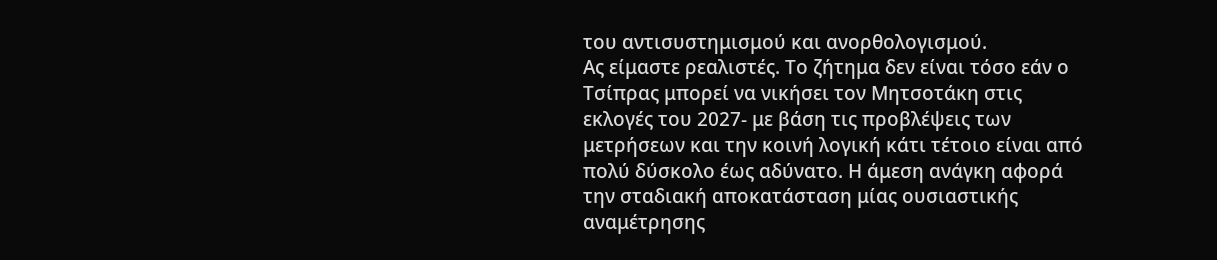του αντισυστημισμού και ανορθολογισμού.
Ας είμαστε ρεαλιστές. Το ζήτημα δεν είναι τόσο εάν ο Τσίπρας μπορεί να νικήσει τον Μητσοτάκη στις εκλογές του 2027- με βάση τις προβλέψεις των μετρήσεων και την κοινή λογική κάτι τέτοιο είναι από πολύ δύσκολο έως αδύνατο. Η άμεση ανάγκη αφορά την σταδιακή αποκατάσταση μίας ουσιαστικής αναμέτρησης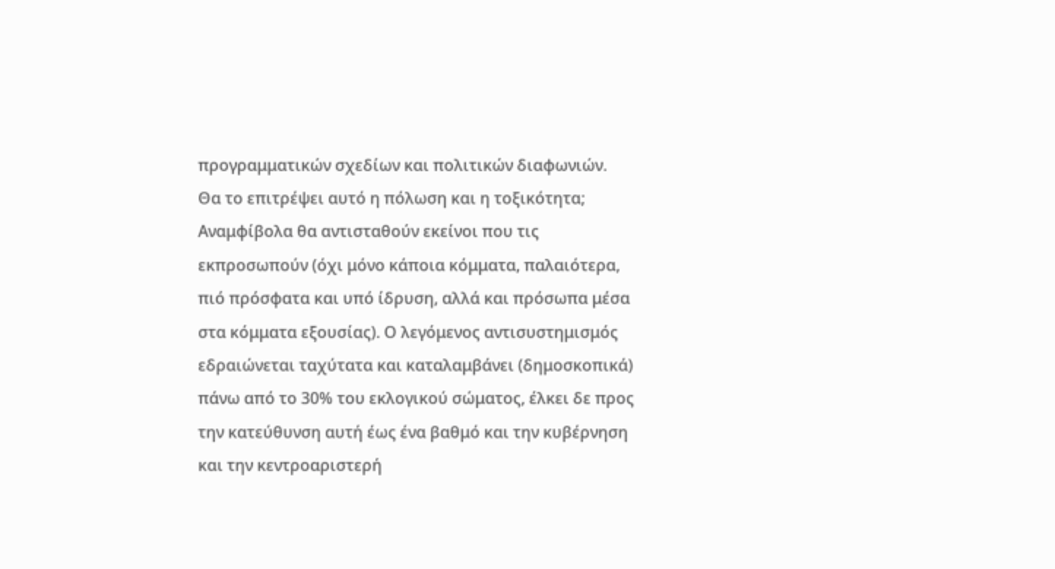προγραμματικών σχεδίων και πολιτικών διαφωνιών.
Θα το επιτρέψει αυτό η πόλωση και η τοξικότητα; Αναμφίβολα θα αντισταθούν εκείνοι που τις εκπροσωπούν (όχι μόνο κάποια κόμματα, παλαιότερα, πιό πρόσφατα και υπό ίδρυση, αλλά και πρόσωπα μέσα στα κόμματα εξουσίας). Ο λεγόμενος αντισυστημισμός εδραιώνεται ταχύτατα και καταλαμβάνει (δημοσκοπικά) πάνω από το 30% του εκλογικού σώματος, έλκει δε προς την κατεύθυνση αυτή έως ένα βαθμό και την κυβέρνηση και την κεντροαριστερή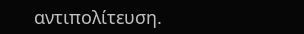αντιπολίτευση.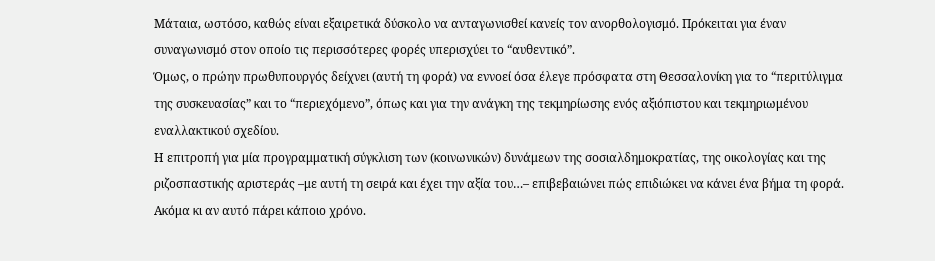Μάταια, ωστόσο, καθώς είναι εξαιρετικά δύσκολο να ανταγωνισθεί κανείς τον ανορθολογισμό. Πρόκειται για έναν συναγωνισμό στον οποίο τις περισσότερες φορές υπερισχύει το “αυθεντικό”.
Όμως, ο πρώην πρωθυπουργός δείχνει (αυτή τη φορά) να εννοεί όσα έλεγε πρόσφατα στη Θεσσαλονίκη για το “περιτύλιγμα της συσκευασίας” και το “περιεχόμενο”, όπως και για την ανάγκη της τεκμηρίωσης ενός αξιόπιστου και τεκμηριωμένου εναλλακτικού σχεδίου.
Η επιτροπή για μία προγραμματική σύγκλιση των (κοινωνικών) δυνάμεων της σοσιαλδημοκρατίας, της οικολογίας και της ριζοσπαστικής αριστεράς –με αυτή τη σειρά και έχει την αξία του…– επιβεβαιώνει πώς επιδιώκει να κάνει ένα βήμα τη φορά. Ακόμα κι αν αυτό πάρει κάποιο χρόνο.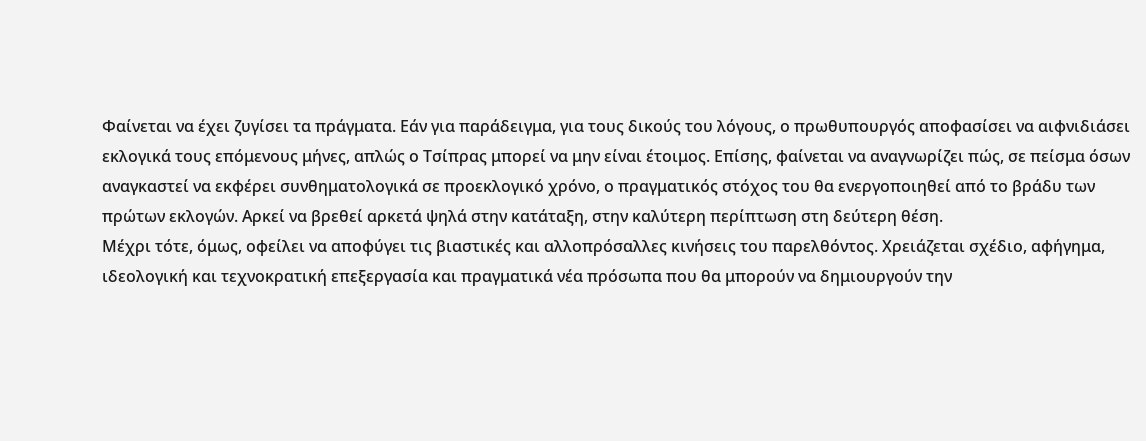Φαίνεται να έχει ζυγίσει τα πράγματα. Εάν για παράδειγμα, για τους δικούς του λόγους, ο πρωθυπουργός αποφασίσει να αιφνιδιάσει εκλογικά τους επόμενους μήνες, απλώς ο Τσίπρας μπορεί να μην είναι έτοιμος. Επίσης, φαίνεται να αναγνωρίζει πώς, σε πείσμα όσων αναγκαστεί να εκφέρει συνθηματολογικά σε προεκλογικό χρόνο, ο πραγματικός στόχος του θα ενεργοποιηθεί από το βράδυ των πρώτων εκλογών. Αρκεί να βρεθεί αρκετά ψηλά στην κατάταξη, στην καλύτερη περίπτωση στη δεύτερη θέση.
Μέχρι τότε, όμως, οφείλει να αποφύγει τις βιαστικές και αλλοπρόσαλλες κινήσεις του παρελθόντος. Χρειάζεται σχέδιο, αφήγημα, ιδεολογική και τεχνοκρατική επεξεργασία και πραγματικά νέα πρόσωπα που θα μπορούν να δημιουργούν την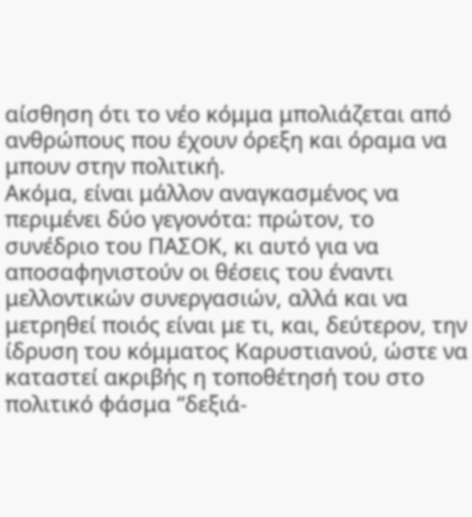αίσθηση ότι το νέο κόμμα μπολιάζεται από ανθρώπους που έχουν όρεξη και όραμα να μπουν στην πολιτική.
Ακόμα, είναι μάλλον αναγκασμένος να περιμένει δύο γεγονότα: πρώτον, το συνέδριο του ΠΑΣΟΚ, κι αυτό για να αποσαφηνιστούν οι θέσεις του έναντι μελλοντικών συνεργασιών, αλλά και να μετρηθεί ποιός είναι με τι, και, δεύτερον, την ίδρυση του κόμματος Καρυστιανού, ώστε να καταστεί ακριβής η τοποθέτησή του στο πολιτικό φάσμα “δεξιά-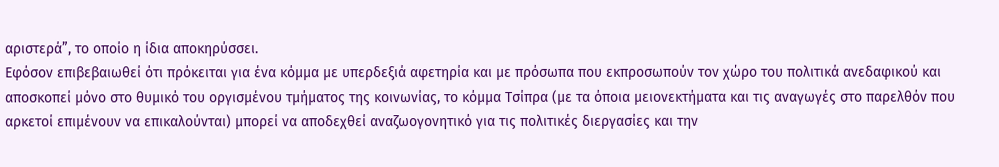αριστερά”, το οποίο η ίδια αποκηρύσσει.
Εφόσον επιβεβαιωθεί ότι πρόκειται για ένα κόμμα με υπερδεξιά αφετηρία και με πρόσωπα που εκπροσωπούν τον χώρο του πολιτικά ανεδαφικού και αποσκοπεί μόνο στο θυμικό του οργισμένου τμήματος της κοινωνίας, το κόμμα Τσίπρα (με τα όποια μειονεκτήματα και τις αναγωγές στο παρελθόν που αρκετοί επιμένουν να επικαλούνται) μπορεί να αποδεχθεί αναζωογονητικό για τις πολιτικές διεργασίες και την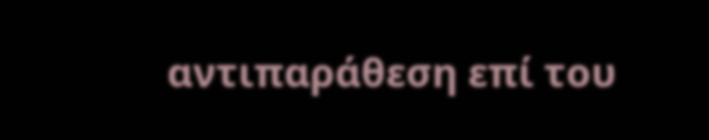αντιπαράθεση επί του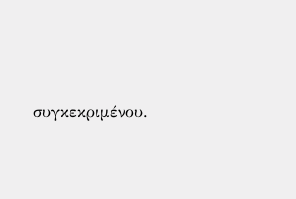συγκεκριμένου.